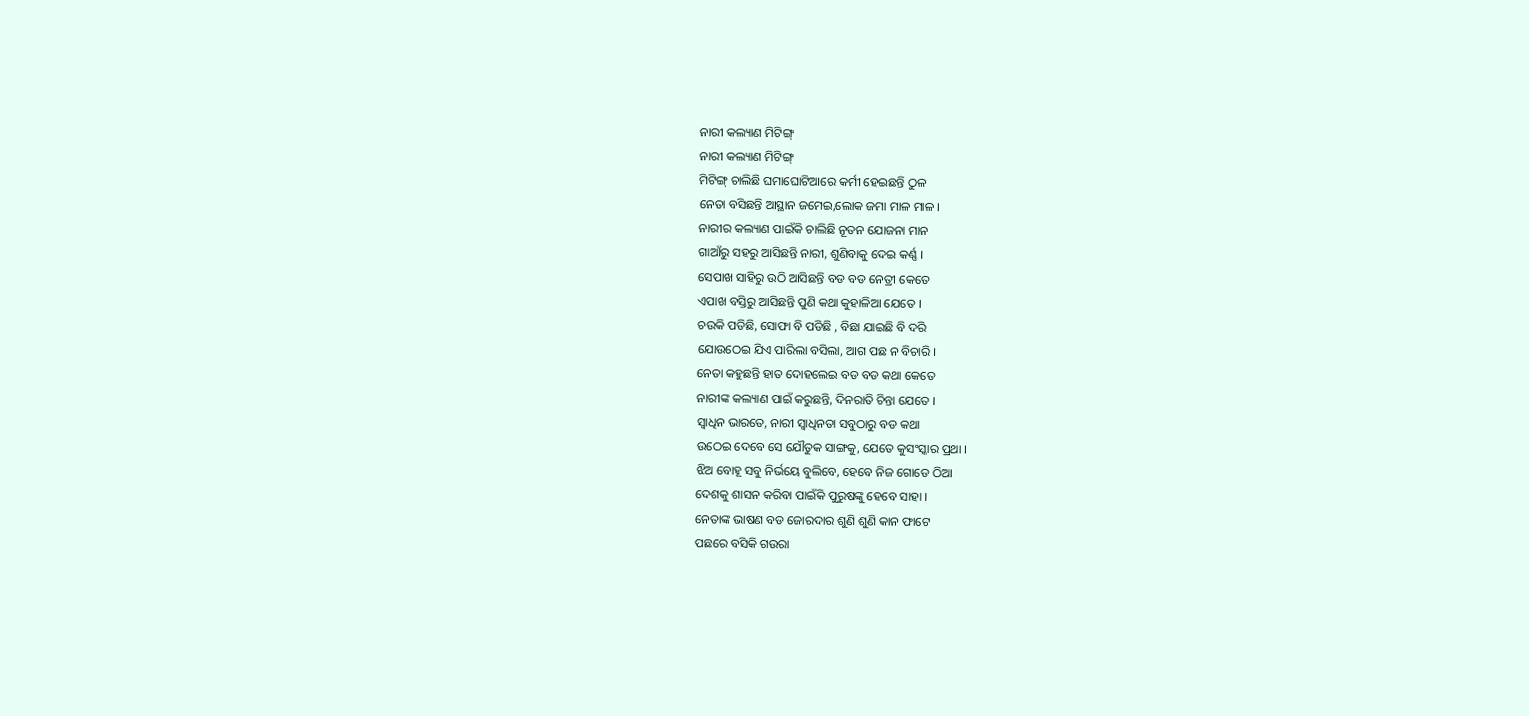ନାରୀ କଲ୍ୟାଣ ମିଟିଙ୍ଗ୍
ନାରୀ କଲ୍ୟାଣ ମିଟିଙ୍ଗ୍
ମିଟିଙ୍ଗ୍ ଚାଲିଛି ଘମାଘୋଟିଆରେ କର୍ମୀ ହେଇଛନ୍ତି ଠୁଳ
ନେତା ବସିଛନ୍ତି ଆସ୍ଥାନ ଜମେଇ,ଲୋକ ଜମା ମାଳ ମାଳ ।
ନାରୀର କଲ୍ୟାଣ ପାଇଁକି ଚାଲିଛି ନୂତନ ଯୋଜନା ମାନ
ଗାଆଁରୁ ସହରୁ ଆସିଛନ୍ତି ନାରୀ, ଶୁଣିବାକୁ ଦେଇ କର୍ଣ୍ଣ ।
ସେପାଖ ସାହିରୁ ଉଠି ଆସିଛନ୍ତି ବଡ ବଡ ନେତ୍ରୀ କେତେ
ଏପାଖ ବସ୍ତିରୁ ଆସିଛନ୍ତି ପୁଣି କଥା କୁହାଳିଆ ଯେତେ ।
ଚଉକି ପଡିଛି, ସୋଫା ବି ପଡିଛି , ବିଛା ଯାଇଛି ବି ଦରି
ଯୋଉଠେଇ ଯିଏ ପାରିଲା ବସିଲା, ଆଗ ପଛ ନ ବିଚାରି ।
ନେତା କହୁଛନ୍ତି ହାତ ଦୋହଲେଇ ବଡ ବଡ କଥା କେତେ
ନାରୀଙ୍କ କଲ୍ୟାଣ ପାଇଁ କରୁଛନ୍ତି, ଦିନରାତି ଚିନ୍ତା ଯେତେ ।
ସ୍ୱାଧିନ ଭାରତେ, ନାରୀ ସ୍ୱାଧିନତା ସବୁଠାରୁ ବଡ କଥା
ଉଠେଇ ଦେବେ ସେ ଯୌତୁକ ସାଙ୍ଗକୁ, ଯେତେ କୁସଂସ୍କାର ପ୍ରଥା ।
ଝିଅ ବୋହୂ ସବୁ ନିର୍ଭୟେ ବୁଲିବେ, ହେବେ ନିଜ ଗୋଡେ ଠିଆ
ଦେଶକୁ ଶାସନ କରିବା ପାଇଁକି ପୁରୁଷଙ୍କୁ ହେବେ ସାହା ।
ନେତାଙ୍କ ଭାଷଣ ବଡ ଜୋରଦାର ଶୁଣି ଶୁଣି କାନ ଫାଟେ
ପଛରେ ବସିକି ଗଉରା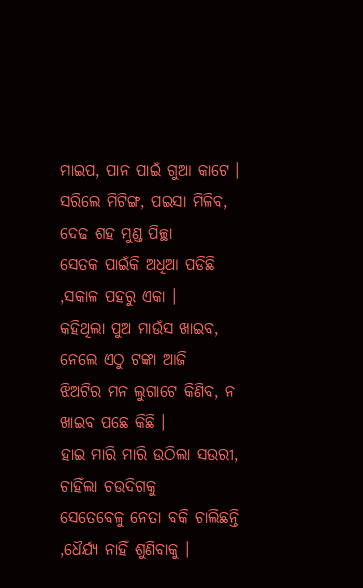ମାଇପ, ପାନ ପାଇଁ ଗୁଆ କାଟେ ।
ସରିଲେ ମିଟିଙ୍ଗ, ପଇସା ମିଳିବ, ଦେଢ ଶହ ମୁଣ୍ଡ ପିଚ୍ଛା
ସେତକ ପାଇଁକି ଅଧିଆ ପଡିଛି ,ସକାଳ ପହରୁ ଏକା ।
କହିଥିଲା ପୁଅ ମାଉଁସ ଖାଇବ, ନେଲେ ଏଠୁ ଟଙ୍କା ଆଜି
ଝିଅଟିର ମନ ଲୁଗାଟେ କିଣିବ, ନ ଖାଇବ ପଛେ କିଛି ।
ହାଇ ମାରି ମାରି ଉଠିଲା ସଉରୀ, ଚାହିଁଲା ଚଉଦିଗକୁ
ସେତେବେଳୁ ନେତା ବକି ଚାଲିଛନ୍ତି ,ଧୈର୍ଯ୍ୟ ନାହିଁ ଶୁଣିବାକୁ ।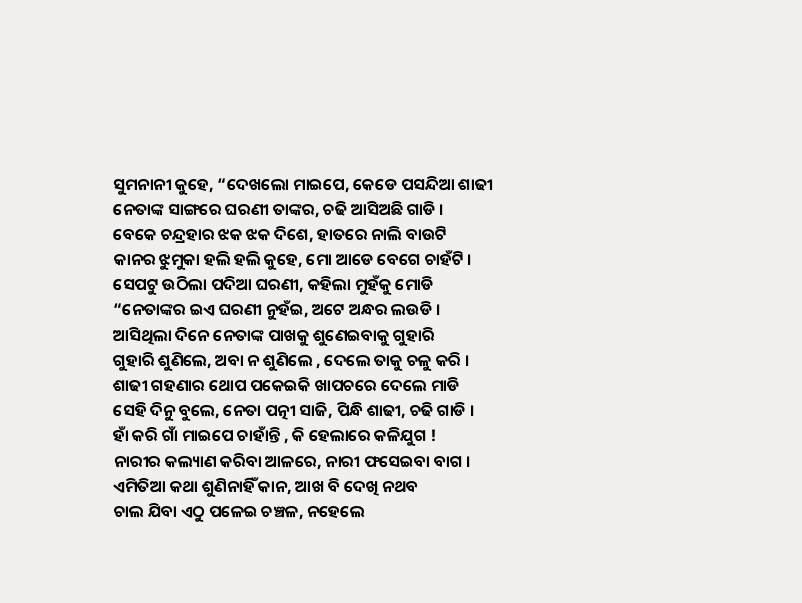ସୁମନାନୀ କୁହେ, “ଦେଖଲୋ ମାଇପେ, କେଡେ ପସନ୍ଦିଆ ଶାଢୀ
ନେତାଙ୍କ ସାଙ୍ଗରେ ଘରଣୀ ତାଙ୍କର, ଚଢି ଆସିଅଛି ଗାଡି ।
ବେକେ ଚନ୍ଦ୍ରହାର ଝକ ଝକ ଦିଶେ, ହାତରେ ନାଲି ବାଉଟି
କାନର ଝୁମୁକା ହଲି ହଲି କୁହେ, ମୋ ଆଡେ ବେଗେ ଚାହଁଟି ।
ସେପଟୁ ଉଠିଲା ପଦିଆ ଘରଣୀ, କହିଲା ମୁହଁକୁ ମୋଡି
“ନେତାଙ୍କର ଇଏ ଘରଣୀ ନୁହଁଇ, ଅଟେ ଅନ୍ଧର ଲଉଡି ।
ଆସିଥିଲା ଦିନେ ନେତାଙ୍କ ପାଖକୁ ଶୁଣେଇବାକୁ ଗୁହାରି
ଗୁହାରି ଶୁଣିଲେ, ଅବା ନ ଶୁଣିଲେ , ଦେଲେ ତାକୁ ଚଳୁ କରି ।
ଶାଢୀ ଗହଣାର ଥୋପ ପକେଇକି ଖାପଚରେ ଦେଲେ ମାଡି
ସେହି ଦିନୁ ବୁଲେ, ନେତା ପତ୍ନୀ ସାଜି, ପିନ୍ଧି ଶାଢୀ, ଚଢି ଗାଡି ।
ହାଁ କରି ଗାଁ ମାଇପେ ଚାହାଁନ୍ତି , କି ହେଲାରେ କଳିଯୁଗ !
ନାରୀର କଲ୍ୟାଣ କରିବା ଆଳରେ, ନାରୀ ଫସେଇବା ବାଗ ।
ଏମିତିଆ କଥା ଶୁଣିନାହିଁ କାନ, ଆଖ ବି ଦେଖି ନଥବ
ଚାଲ ଯିବା ଏଠୁ ପଳେଇ ଚଞ୍ଚଳ, ନହେଲେ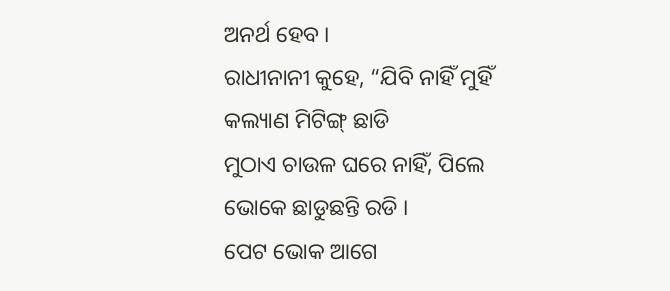ଅନର୍ଥ ହେବ ।
ରାଧୀନାନୀ କୁହେ, “ଯିବି ନାହିଁ ମୁହିଁ କଲ୍ୟାଣ ମିଟିଙ୍ଗ୍ ଛାଡି
ମୁଠାଏ ଚାଉଳ ଘରେ ନାହିଁ, ପିଲେ ଭୋକେ ଛାଡୁଛନ୍ତି ରଡି ।
ପେଟ ଭୋକ ଆଗେ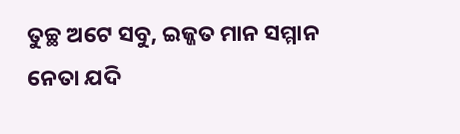ତୁଚ୍ଛ ଅଟେ ସବୁ, ଇଜ୍ଜତ ମାନ ସମ୍ମାନ
ନେତା ଯଦି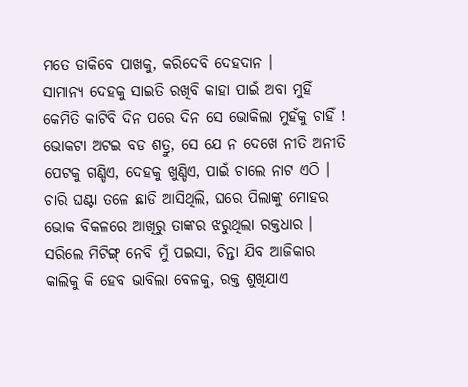ମତେ ଡାକିବେ ପାଖକୁ, କରିଦେବି ଦେହଦାନ ।
ସାମାନ୍ୟ ଦେହକୁ ସାଇତି ରଖିବି କାହା ପାଇଁ ଅବା ମୁହିଁ
କେମିତି କାଟିବି ଦିନ ପରେ ଦିନ ସେ ଭୋକିଲା ମୁହଁକୁ ଚାହିଁ !
ଭୋକଟା ଅଟଇ ବଡ ଶତ୍ରୁ, ସେ ଯେ ନ ଦେଖେ ନୀତି ଅନୀତି
ପେଟକୁ ଗଣ୍ଡିଏ, ଦେହକୁ ଖୁଣ୍ଡିଏ, ପାଇଁ ଚାଲେ ନାଟ ଏଠି ।
ଚାରି ଘଣ୍ଟା ତଳେ ଛାଡି ଆସିଥିଲି, ଘରେ ପିଲାଙ୍କୁ ମୋହର
ଭୋକ ବିକଳରେ ଆଖିରୁ ତାଙ୍କର ଝରୁଥିଲା ରକ୍ତଧାର ।
ସରିଲେ ମିଟିଙ୍ଗ୍ ନେବି ମୁଁ ପଇସା, ଚିନ୍ତା ଯିବ ଆଜିକାର
କାଲିକୁ କି ହେବ ଭାବିଲା ବେଳକୁ, ରକ୍ତ ଶୁଖିଯାଏ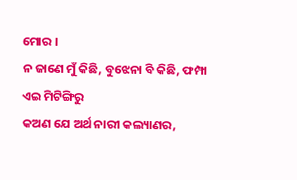ମୋର ।
ନ ଜାଣେ ମୁଁ କିଛି, ବୁଝେନା ବି କିଛି, ଫମ୍ପା ଏଇ ମିଟିଙ୍ଗିରୁ
କଅଣ ଯେ ଅର୍ଥ ନାରୀ କଲ୍ୟାଣର,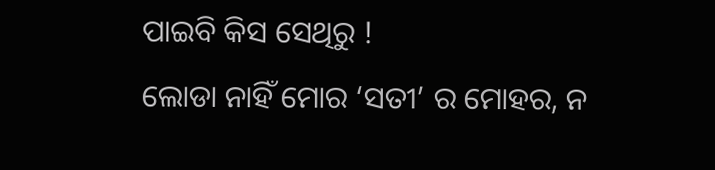ପାଇବି କିସ ସେଥିରୁ !
ଲୋଡା ନାହିଁ ମୋର ‘ସତୀ’ ର ମୋହର, ନ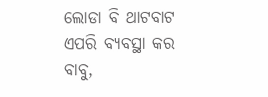ଲୋଡା ବି ଥାଟବାଟ
ଏପରି ବ୍ୟବସ୍ଥା କର ବାବୁ,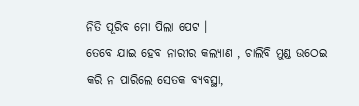ନିତି ପୂରିବ ମୋ ପିଲା ପେଟ ।
ତେବେ ଯାଇ ହେବ ନାରୀର କଲ୍ୟାଣ , ଚାଲିବି ମୁଣ୍ଡ ଉଠେଇ
କରି ନ ପାରିଲେ ସେତକ ବ୍ୟବସ୍ଥା,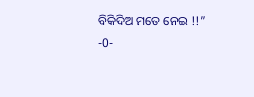ବିକିଦିଅ ମତେ ନେଇ !!”
-0-